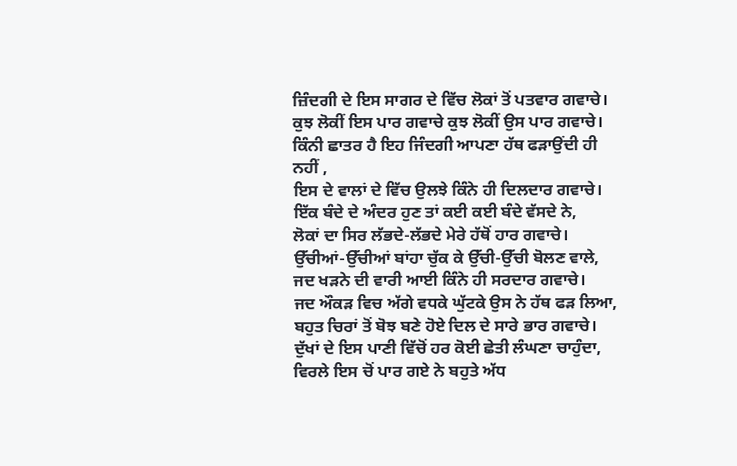ਜ਼ਿੰਦਗੀ ਦੇ ਇਸ ਸਾਗਰ ਦੇ ਵਿੱਚ ਲੋਕਾਂ ਤੋਂ ਪਤਵਾਰ ਗਵਾਚੇ।
ਕੁਝ ਲੋਕੀਂ ਇਸ ਪਾਰ ਗਵਾਚੇ ਕੁਝ ਲੋਕੀਂ ਉਸ ਪਾਰ ਗਵਾਚੇ।
ਕਿੰਨੀ ਛਾਤਰ ਹੈ ਇਹ ਜਿੰਦਗੀ ਆਪਣਾ ਹੱਥ ਫੜਾਉਂਦੀ ਹੀ ਨਹੀਂ ,
ਇਸ ਦੇ ਵਾਲਾਂ ਦੇ ਵਿੱਚ ਉਲਝੇ ਕਿੰਨੇ ਹੀ ਦਿਲਦਾਰ ਗਵਾਚੇ।
ਇੱਕ ਬੰਦੇ ਦੇ ਅੰਦਰ ਹੁਣ ਤਾਂ ਕਈ ਕਈ ਬੰਦੇ ਵੱਸਦੇ ਨੇ,
ਲੋਕਾਂ ਦਾ ਸਿਰ ਲੱਭਦੇ-ਲੱਭਦੇ ਮੇਰੇ ਹੱਥੋਂ ਹਾਰ ਗਵਾਚੇ।
ਉੱਚੀਆਂ-ਉੱਚੀਆਂ ਬਾਂਹਾ ਚੁੱਕ ਕੇ ਉੱਚੀ-ਉੱਚੀ ਬੋਲਣ ਵਾਲੇ,
ਜਦ ਖੜਨੇ ਦੀ ਵਾਰੀ ਆਈ ਕਿੰਨੇ ਹੀ ਸਰਦਾਰ ਗਵਾਚੇ।
ਜਦ ਔਕੜ ਵਿਚ ਅੱਗੇ ਵਧਕੇ ਘੁੱਟਕੇ ਉਸ ਨੇ ਹੱਥ ਫੜ ਲਿਆ,
ਬਹੁਤ ਚਿਰਾਂ ਤੋਂ ਬੋਝ ਬਣੇ ਹੋਏ ਦਿਲ ਦੇ ਸਾਰੇ ਭਾਰ ਗਵਾਚੇ।
ਦੁੱਖਾਂ ਦੇ ਇਸ ਪਾਣੀ ਵਿੱਚੋਂ ਹਰ ਕੋਈ ਛੇਤੀ ਲੰਘਣਾ ਚਾਹੁੰਦਾ,
ਵਿਰਲੇ ਇਸ ਚੋਂ ਪਾਰ ਗਏ ਨੇ ਬਹੁਤੇ ਅੱਧ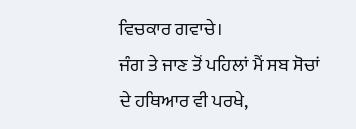ਵਿਚਕਾਰ ਗਵਾਚੇ।
ਜੰਗ ਤੇ ਜਾਣ ਤੋਂ ਪਹਿਲਾਂ ਮੈਂ ਸਬ ਸੋਚਾਂ ਦੇ ਹਥਿਆਰ ਵੀ ਪਰਖੇ,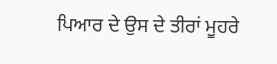ਪਿਆਰ ਦੇ ਉਸ ਦੇ ਤੀਰਾਂ ਮੂਹਰੇ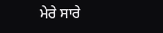ਮੇਰੇ ਸਾਰੇ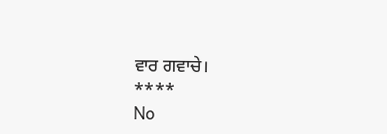ਵਾਰ ਗਵਾਚੇ।
****
No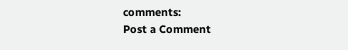comments:
Post a Comment